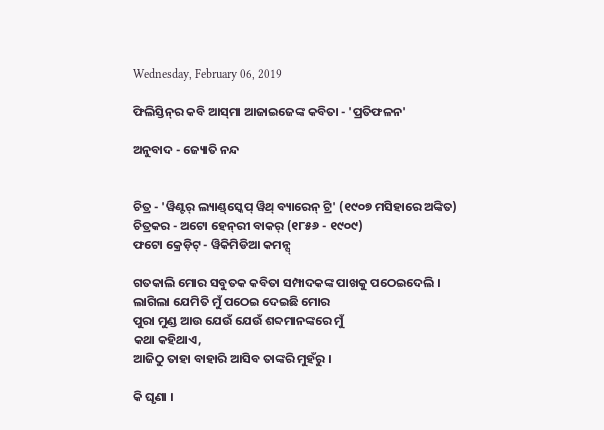Wednesday, February 06, 2019

ଫିଲିସ୍ତିନ୍‌ର କବି ଆସ୍‌ମା ଆଜାଇଜେଙ୍କ କବିତା - 'ପ୍ରତିଫଳନ'

ଅନୁବାଦ - ଜ୍ୟୋତି ନନ୍ଦ


ଚିତ୍ର - 'ୱିଣ୍ଟର୍ ଲ୍ୟାଣ୍ଡ୍‌ସ୍କେପ୍ ୱିଥ୍ ବ୍ୟାରେନ୍ ଟ୍ରି' (୧୯୦୭ ମସିହାରେ ଅଙ୍କିତ)
ଚିତ୍ରକର - ଅଟୋ ହେନ୍‌ରୀ ବାକର୍ (୧୮୫୬ - ୧୯୦୯)
ଫଟୋ କ୍ରେଡ଼ିଟ୍ - ୱିକିମିଡିଆ କମନ୍ସ୍

ଗତକାଲି ମୋର ସବୁତକ କବିତା ସମ୍ପାଦକଙ୍କ ପାଖକୁ ପଠେଇଦେଲି ।
ଲାଗିଲା ଯେମିତି ମୁଁ ପଠେଇ ଦେଇଛି ମୋର
ପୁରା ମୁଣ୍ଡ ଆଉ ଯେଉଁ ଯେଉଁ ଶବ୍ଦମାନଙ୍କରେ ମୁଁ
କଥା କହିଥାଏ,
ଆଜିଠୁ ତାହା ବାହାରି ଆସିବ ତାଙ୍କରି ମୁହଁରୁ ।

କି ଘୃଣା ।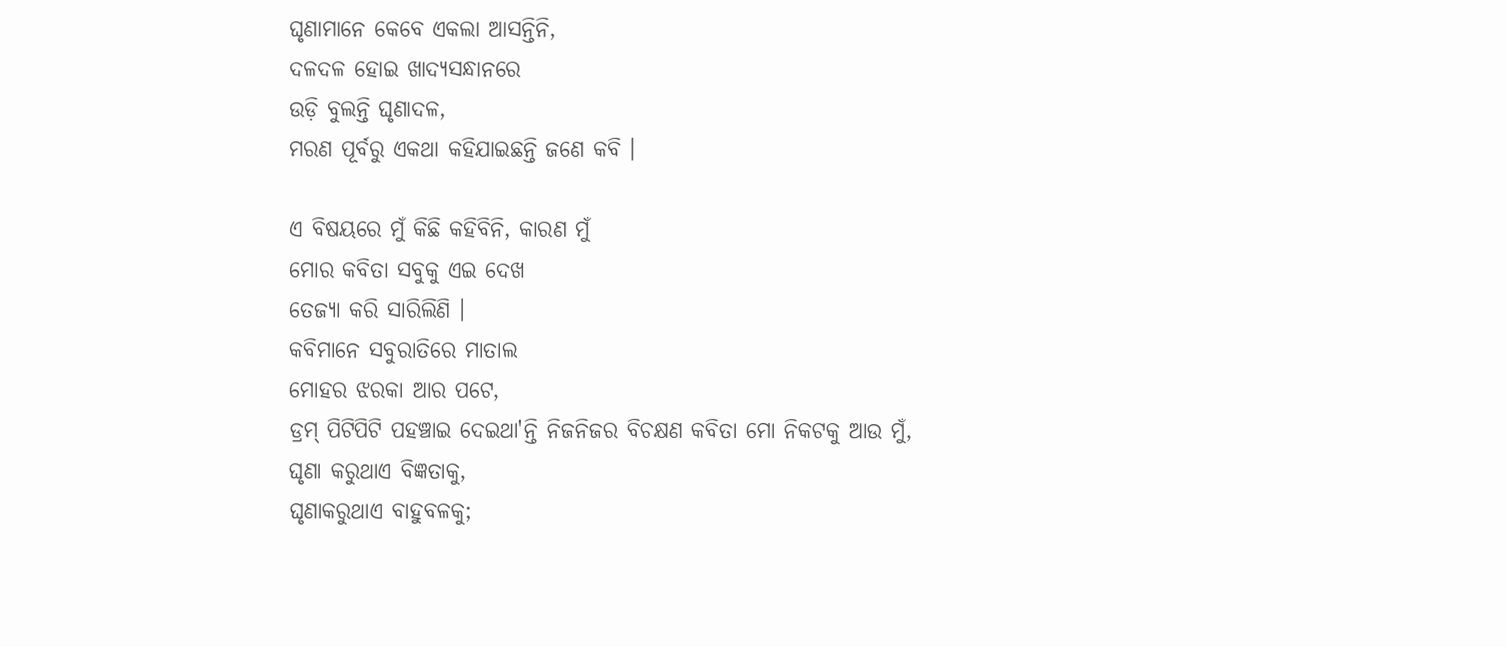ଘୃଣାମାନେ କେବେ ଏକଲା ଆସନ୍ତିନି,
ଦଳଦଳ ହୋଇ ଖାଦ୍ୟସନ୍ଧାନରେ
ଉଡ଼ି ବୁଲନ୍ତି ଘୃଣାଦଳ,
ମରଣ ପୂର୍ବରୁ ଏକଥା କହିଯାଇଛନ୍ତି ଜଣେ କବି ।

ଏ ବିଷୟରେ ମୁଁ କିଛି କହିବିନି, କାରଣ ମୁଁ
ମୋର କବିତା ସବୁକୁ ଏଇ ଦେଖ
ତେଜ୍ୟା କରି ସାରିଲିଣି ।
କବିମାନେ ସବୁରାତିରେ ମାତାଲ
ମୋହର ଝରକା ଆର ପଟେ,
ଡ୍ରମ୍ ପିଟିପିଟି ପହଞ୍ଚାଇ ଦେଇଥା'ନ୍ତି ନିଜନିଜର ବିଚକ୍ଷଣ କବିତା ମୋ ନିକଟକୁ ଆଉ ମୁଁ,
ଘୃଣା କରୁଥାଏ ବିଜ୍ଞତାକୁ,
ଘୃଣାକରୁଥାଏ ବାହୁବଳକୁ;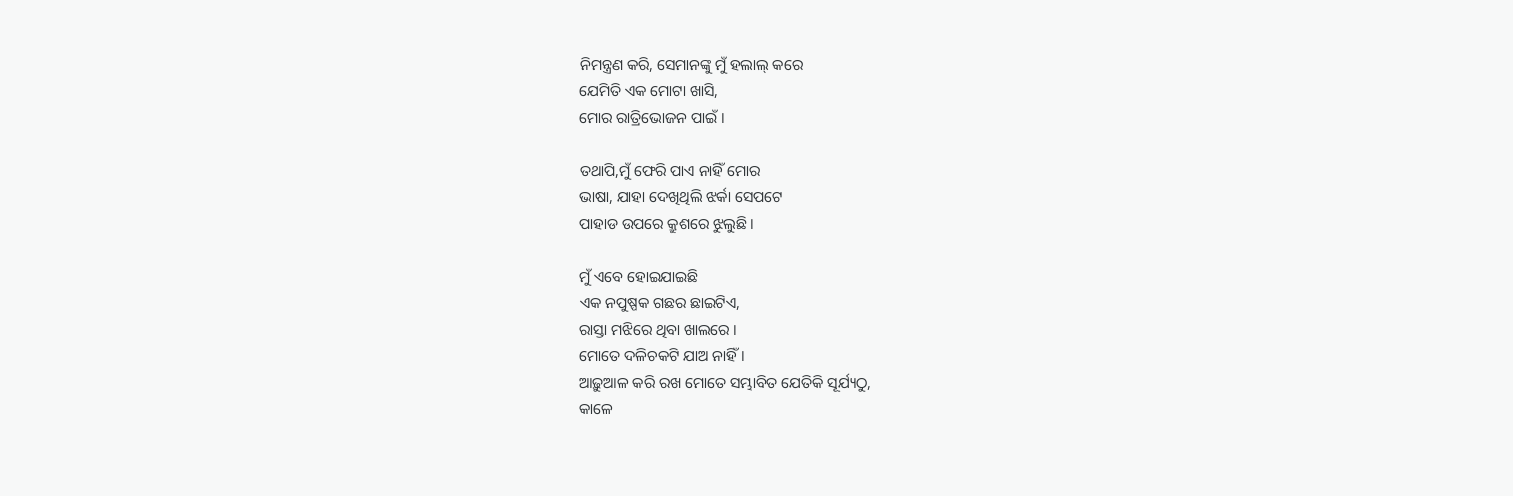ନିମନ୍ତ୍ରଣ କରି, ସେମାନଙ୍କୁ ମୁଁ ହଲାଲ୍ କରେ
ଯେମିତି ଏକ ମୋଟା ଖାସି,
ମୋର ରାତ୍ରିଭୋଜନ ପାଇଁ ।

ତଥାପି,ମୁଁ ଫେରି ପାଏ ନାହିଁ ମୋର
ଭାଷା, ଯାହା ଦେଖିଥିଲି ଝର୍କା ସେପଟେ
ପାହାଡ ଉପରେ କ୍ରୁଶରେ ଝୁଲୁଛି ।

ମୁଁ ଏବେ ହୋଇଯାଇଛି
ଏକ ନପୁଷ୍ପକ ଗଛର ଛାଇଟିଏ,
ରାସ୍ତା ମଝିରେ ଥିବା ଖାଲରେ ।
ମୋତେ ଦଳିଚକଟି ଯାଅ ନାହିଁ।
ଆଢ଼ୁଆଳ କରି ରଖ ମୋତେ ସମ୍ଭାବିତ ଯେତିକି ସୂର୍ଯ୍ୟଠୁ,
କାଳେ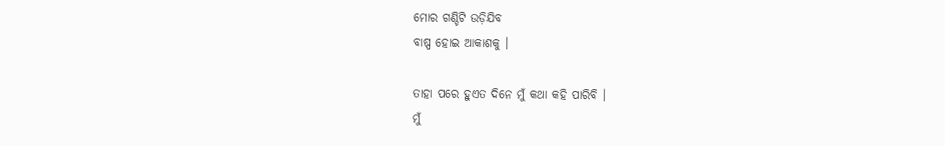ମୋର ଗଣ୍ଡିଟି ଉଡ଼ିଯିବ
ବାଷ୍ପ ହୋଇ ଆକାଶକୁ ।

ତାହା ପରେ ହୁଏତ ଦିନେ ମୁଁ କଥା କହି ପାରିବି ।
ମୁଁ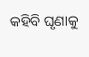କହିବି ଘୃଣାକୁ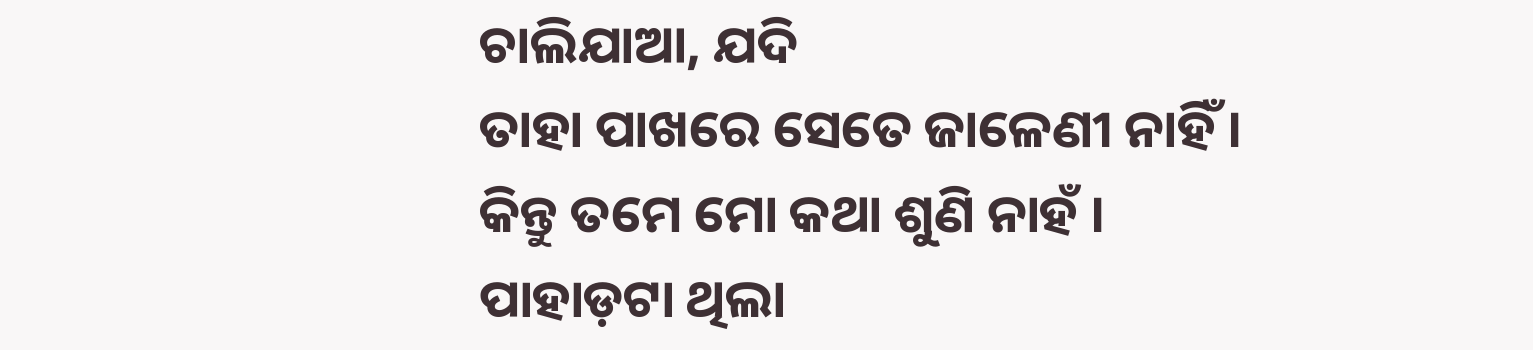ଚାଲିଯାଆ, ଯଦି
ତାହା ପାଖରେ ସେତେ ଜାଳେଣୀ ନାହିଁ ।
କିନ୍ତୁ ତମେ ମୋ କଥା ଶୁଣି ନାହଁ ।
ପାହାଡ଼ଟା ଥିଲା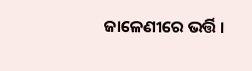ଜାଳେଣୀରେ ଭର୍ତ୍ତି ।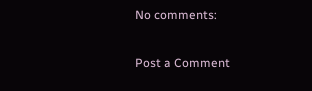No comments:

Post a Comment